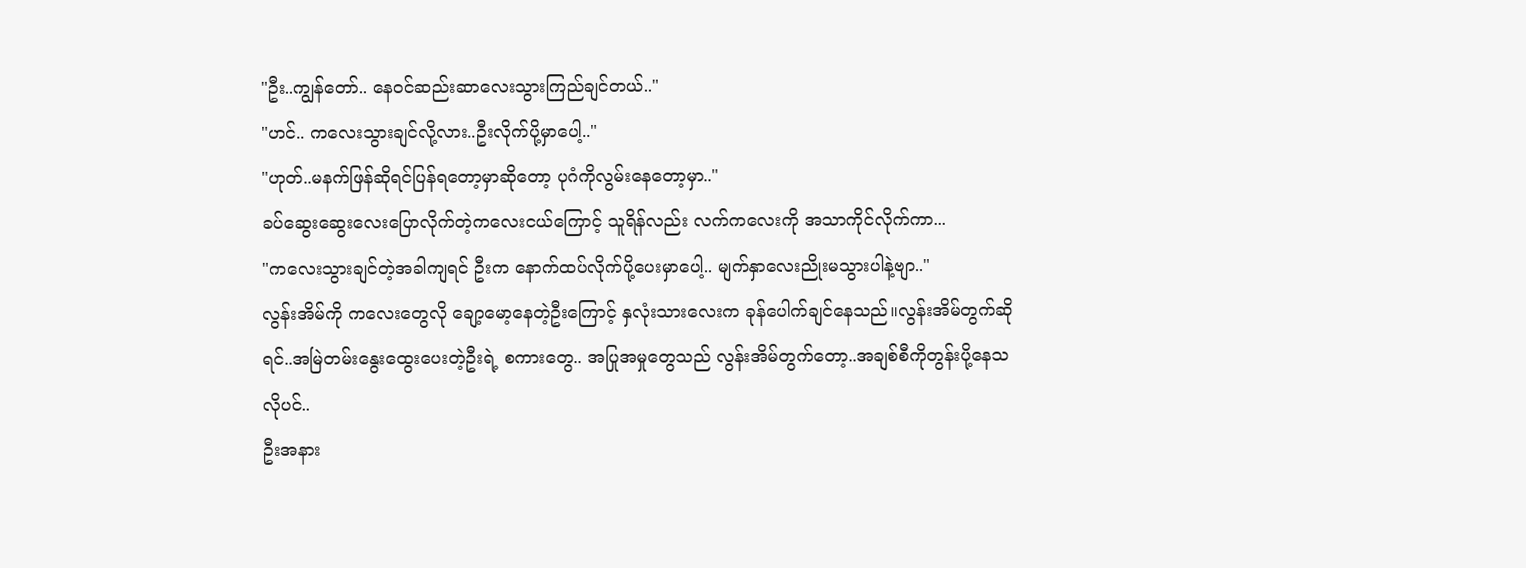"ဦး..ကျွန်တော်.. နေဝင်ဆည်းဆာလေးသွားကြည်ချင်တယ်.."
"ဟင်.. ကလေးသွားချင်လို့လား..ဦးလိုက်ပို့မှာပေါ့.."
"ဟုတ်..မနက်ဖြန်ဆိုရင်ပြန်ရတော့မှာဆိုတော့ ပုဂံကိုလွမ်းနေတော့မှာ.."
ခပ်ဆွေးဆွေးလေးပြောလိုက်တဲ့ကလေးငယ်ကြောင့် သူရိန်လည်း လက်ကလေးကို အသာကိုင်လိုက်ကာ...
"ကလေးသွားချင်တဲ့အခါကျရင် ဦးက နောက်ထပ်လိုက်ပို့ပေးမှာပေါ့.. မျက်နှာလေးညိုးမသွားပါနဲ့ဗျာ.."
လွန်းအိမ်ကို ကလေးတွေလို ချော့မော့နေတဲ့ဦးကြောင့် နှလုံးသားလေးက ခုန်ပေါက်ချင်နေသည်။လွန်းအိမ်တွက်ဆိုရင်..အမြဲတမ်းနွေးထွေးပေးတဲ့ဦးရဲ့ စကားတွေ.. အပြုအမှုတွေသည် လွန်းအိမ်တွက်တော့..အချစ်စီကိုတွန်းပို့နေသလိုပင်..
ဦးအနား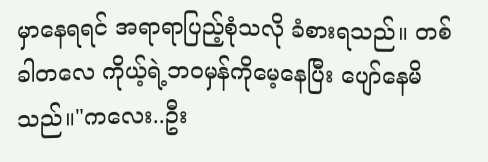မှာနေရရင် အရာရာပြည့်စုံသလို ခံစားရသည်။ တစ်ခါတလေ ကိုယ့်ရဲ့ဘဝမှန်ကိုမေ့နေပြီး ပျော်နေမိသည်။"ကလေး..ဦး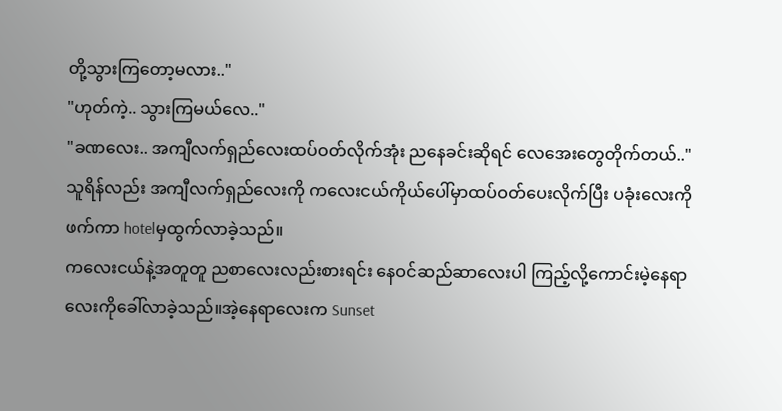တို့သွားကြတော့မလား.."
"ဟုတ်ကဲ့.. သွားကြမယ်လေ.."
"ခဏလေး.. အကျီလက်ရှည်လေးထပ်ဝတ်လိုက်အုံး ညနေခင်းဆိုရင် လေအေးတွေတိုက်တယ်.."
သူရိန်လည်း အကျီလက်ရှည်လေးကို ကလေးငယ်ကိုယ်ပေါ်မှာထပ်ဝတ်ပေးလိုက်ပြီး ပခုံးလေးကိုဖက်ကာ hotelမှထွက်လာခဲ့သည်။
ကလေးငယ်နဲ့အတူတူ ညစာလေးလည်းစားရင်း နေဝင်ဆည်ဆာလေးပါ ကြည့်လို့ကောင်းမဲ့နေရာလေးကိုခေါ်လာခဲ့သည်။အဲ့နေရာလေးက Sunset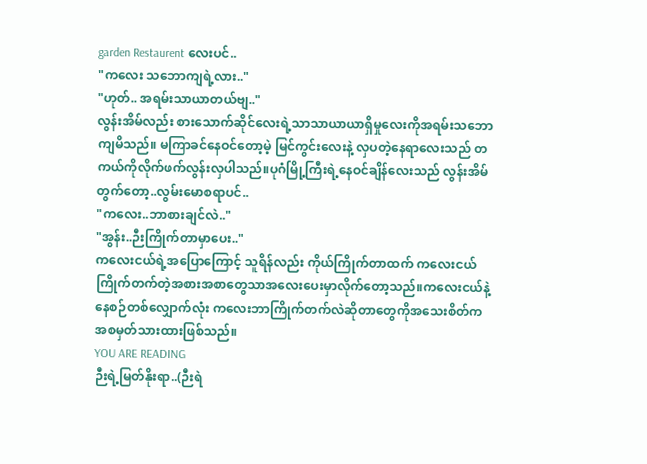garden Restaurent လေးပင်..
"ကလေး သဘောကျရဲ့လား.."
"ဟုတ်.. အရမ်းသာယာတယ်ဗျ.."
လွန်းအိမ်လည်း စားသောက်ဆိုင်လေးရဲ့သာသာယာယာရှိမှုလေးကိုအရမ်းသဘောကျမိသည်။ မကြာခင်နေဝင်တော့မဲ့ မြင်ကွင်းလေးနဲ့ လှပတဲ့နေရာလေးသည် တကယ်ကိုလိုက်ဖက်လွန်းလှပါသည်။ပုဂံမြို့ကြီးရဲ့နေဝင်ချိန်လေးသည် လွန်းအိမ်တွက်တော့..လွမ်းမောစရာပင်..
"ကလေး..ဘာစားချင်လဲ.."
"အွန်း..ဉီးကြိုက်တာမှာပေး.."
ကလေးငယ်ရဲ့အပြောကြောင့် သူရိန်လည်း ကိုယ်ကြိုက်တာထက် ကလေးငယ်ကြိုက်တက်တဲ့အစားအစာတွေသာအလေးပေးမှာလိုက်တော့သည်။ကလေးငယ်နဲ့နေစဉ်တစ်လျှောက်လုံး ကလေးဘာကြိုက်တက်လဲဆိုတာတွေကိုအသေးစိတ်ကအစမှတ်သားထားဖြစ်သည်။
YOU ARE READING
ဉီးရဲ့မြတ်နိုးရာ..(ဉီးရဲ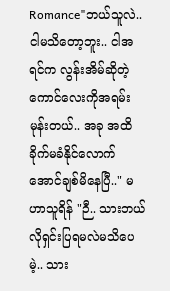Romance"ဘယ်သူလဲ.. ငါမသိတော့ဘူး.. ငါအရင်က လွန်းအိမ်ဆိုတဲ့ကောင်လေးကိုအရမ်းမုန်းတယ်.. အခု အထိခိုက်မခံနိုင်လောက်အောင်ချစ်မိနေပြီ.." မဟာသူရိန် "ဉီ.. သားဘယ်လိုရှင်းပြရမလဲမသိပေမဲ့.. သား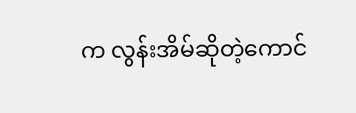က လွန်းအိမ်ဆိုတဲ့ကောင်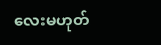လေးမဟုတ်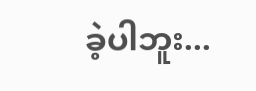ခဲ့ပါဘူး...